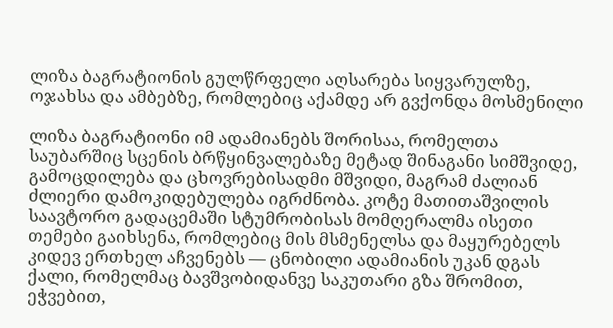ლიზა ბაგრატიონის გულწრფელი აღსარება სიყვარულზე, ოჯახსა და ამბებზე, რომლებიც აქამდე არ გვქონდა მოსმენილი

ლიზა ბაგრატიონი იმ ადამიანებს შორისაა, რომელთა საუბარშიც სცენის ბრწყინვალებაზე მეტად შინაგანი სიმშვიდე, გამოცდილება და ცხოვრებისადმი მშვიდი, მაგრამ ძალიან ძლიერი დამოკიდებულება იგრძნობა. კოტე მათითაშვილის საავტორო გადაცემაში სტუმრობისას მომღერალმა ისეთი თემები გაიხსენა, რომლებიც მის მსმენელსა და მაყურებელს კიდევ ერთხელ აჩვენებს — ცნობილი ადამიანის უკან დგას ქალი, რომელმაც ბავშვობიდანვე საკუთარი გზა შრომით, ეჭვებით,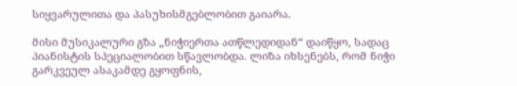სიყვარულითა და პასუხისმგებლობით გაიარა.

მისი მუსიკალური გზა „ნიჭიერთა ათწლედიდან“ დაიწყო, სადაც პიანისტის სპეციალობით სწავლობდა. ლიზა იხსენებს, რომ ნიჭი გარკვეულ ასაკამდე გყოფნის,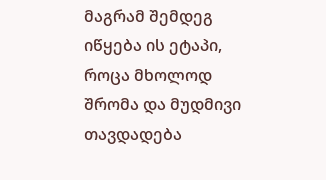მაგრამ შემდეგ იწყება ის ეტაპი, როცა მხოლოდ შრომა და მუდმივი თავდადება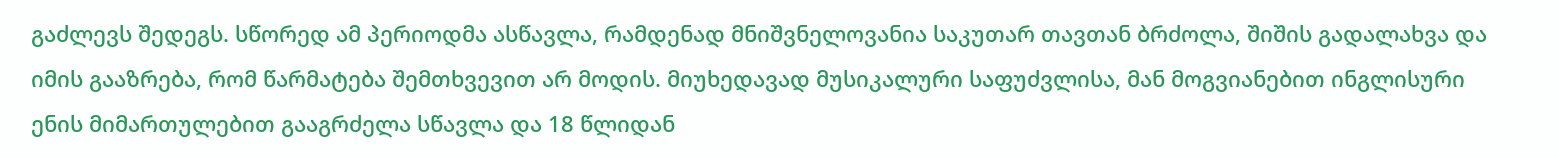გაძლევს შედეგს. სწორედ ამ პერიოდმა ასწავლა, რამდენად მნიშვნელოვანია საკუთარ თავთან ბრძოლა, შიშის გადალახვა და იმის გააზრება, რომ წარმატება შემთხვევით არ მოდის. მიუხედავად მუსიკალური საფუძვლისა, მან მოგვიანებით ინგლისური ენის მიმართულებით გააგრძელა სწავლა და 18 წლიდან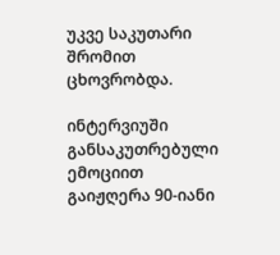უკვე საკუთარი შრომით ცხოვრობდა.

ინტერვიუში განსაკუთრებული ემოციით გაიჟღერა 90-იანი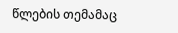წლების თემამაც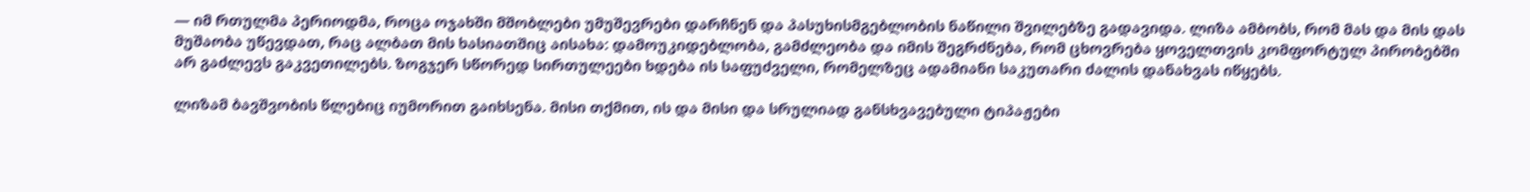— იმ რთულმა პერიოდმა, როცა ოჯახში მშობლები უმუშევრები დარჩნენ და პასუხისმგებლობის ნაწილი შვილებზე გადავიდა. ლიზა ამბობს, რომ მას და მის დას მუშაობა უწევდათ, რაც ალბათ მის ხასიათშიც აისახა: დამოუკიდებლობა, გამძლეობა და იმის შეგრძნება, რომ ცხოვრება ყოველთვის კომფორტულ პირობებში არ გაძლევს გაკვეთილებს. ზოგჯერ სწორედ სირთულეები ხდება ის საფუძველი, რომელზეც ადამიანი საკუთარი ძალის დანახვას იწყებს.

ლიზამ ბავშვობის წლებიც იუმორით გაიხსენა. მისი თქმით, ის და მისი და სრულიად განსხვავებული ტიპაჟები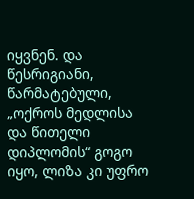იყვნენ. და წესრიგიანი, წარმატებული, „ოქროს მედლისა და წითელი დიპლომის“ გოგო იყო, ლიზა კი უფრო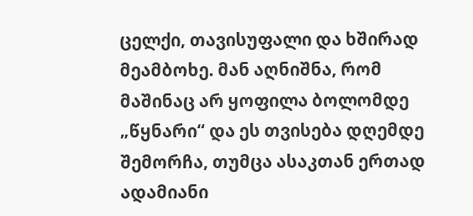ცელქი, თავისუფალი და ხშირად მეამბოხე. მან აღნიშნა, რომ მაშინაც არ ყოფილა ბოლომდე „წყნარი“ და ეს თვისება დღემდე შემორჩა, თუმცა ასაკთან ერთად ადამიანი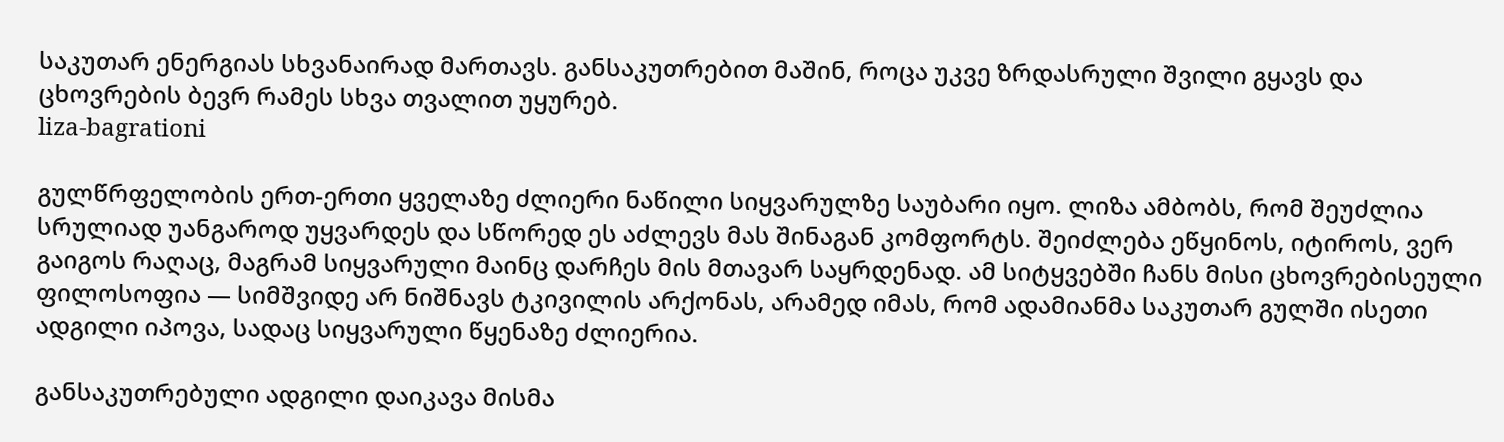საკუთარ ენერგიას სხვანაირად მართავს. განსაკუთრებით მაშინ, როცა უკვე ზრდასრული შვილი გყავს და ცხოვრების ბევრ რამეს სხვა თვალით უყურებ.
liza-bagrationi

გულწრფელობის ერთ-ერთი ყველაზე ძლიერი ნაწილი სიყვარულზე საუბარი იყო. ლიზა ამბობს, რომ შეუძლია სრულიად უანგაროდ უყვარდეს და სწორედ ეს აძლევს მას შინაგან კომფორტს. შეიძლება ეწყინოს, იტიროს, ვერ გაიგოს რაღაც, მაგრამ სიყვარული მაინც დარჩეს მის მთავარ საყრდენად. ამ სიტყვებში ჩანს მისი ცხოვრებისეული ფილოსოფია — სიმშვიდე არ ნიშნავს ტკივილის არქონას, არამედ იმას, რომ ადამიანმა საკუთარ გულში ისეთი ადგილი იპოვა, სადაც სიყვარული წყენაზე ძლიერია.

განსაკუთრებული ადგილი დაიკავა მისმა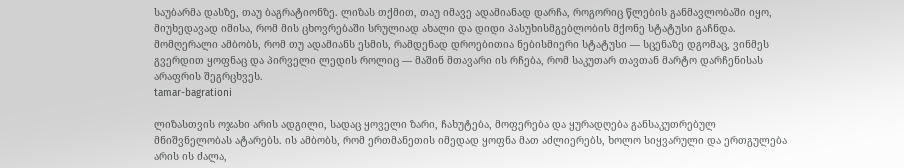საუბარმა დასზე, თაუ ბაგრატიონზე. ლიზას თქმით, თაუ იმავე ადამიანად დარჩა, როგორიც წლების განმავლობაში იყო, მიუხედავად იმისა, რომ მის ცხოვრებაში სრულიად ახალი და დიდი პასუხისმგებლობის მქონე სტატუსი გაჩნდა. მომღერალი ამბობს, რომ თუ ადამიანს ესმის, რამდენად დროებითია ნებისმიერი სტატუსი — სცენაზე დგომაც, ვინმეს გვერდით ყოფნაც და პირველი ლედის როლიც — მაშინ მთავარი ის რჩება, რომ საკუთარ თავთან მარტო დარჩენისას არაფრის შეგრცხვეს.
tamar-bagrationi

ლიზასთვის ოჯახი არის ადგილი, სადაც ყოველი ზარი, ჩახუტება, მოფერება და ყურადღება განსაკუთრებულ მნიშვნელობას ატარებს. ის ამბობს, რომ ერთმანეთის იმედად ყოფნა მათ აძლიერებს, ხოლო სიყვარული და ერთგულება არის ის ძალა,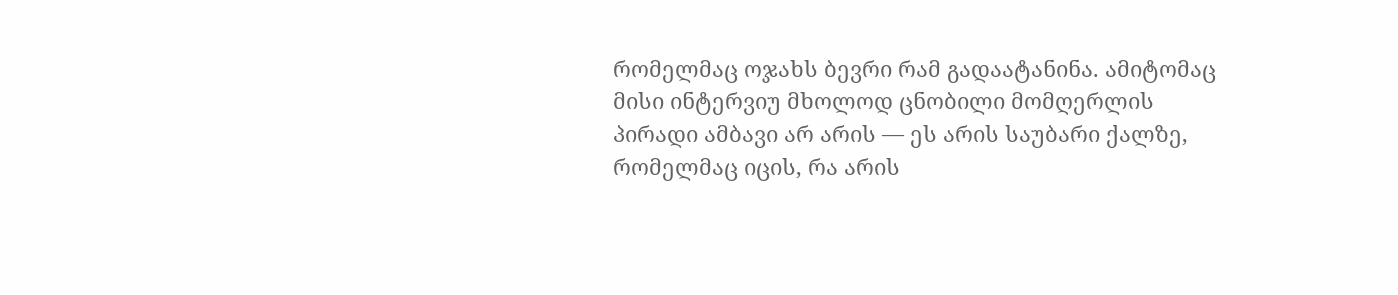რომელმაც ოჯახს ბევრი რამ გადაატანინა. ამიტომაც მისი ინტერვიუ მხოლოდ ცნობილი მომღერლის პირადი ამბავი არ არის — ეს არის საუბარი ქალზე, რომელმაც იცის, რა არის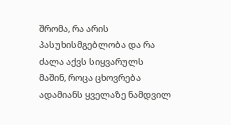შრომა, რა არის პასუხისმგებლობა და რა ძალა აქვს სიყვარულს მაშინ, როცა ცხოვრება ადამიანს ყველაზე ნამდვილ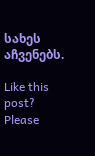სახეს აჩვენებს.

Like this post? Please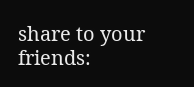share to your friends: